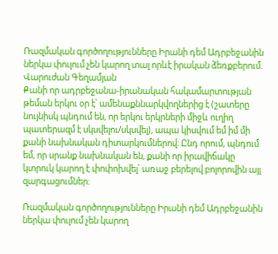Ռազմական գործողությունները Իրանի դեմ Ադրբեջանին ներկա փուլում չեն կարող տալ որևէ իրական ձեռքբերում. Վարուժան Գեղամյան
Քանի որ ադրբեջանա-իրանական հակամարտության թեման երկու օր է՝ ամենաքննարկվողներից է (շատերը նույնիսկ պնդում են, որ երկու երկրների միջև ուղիղ պատերազմ է սկսվելու/սկսվել), ապա կիսվում եմ իմ մի քանի նախնական դիտարկումներով։ Ընդ որում, պնդում եմ, որ սրանք նախնական են, քանի որ իրավիճակը կտրուկ կարող է փոփոխվել՝ առաջ բերելով բոլորովին այլ զարգացումներ։

Ռազմական գործողությունները Իրանի դեմ Ադրբեջանին ներկա փուլում չեն կարող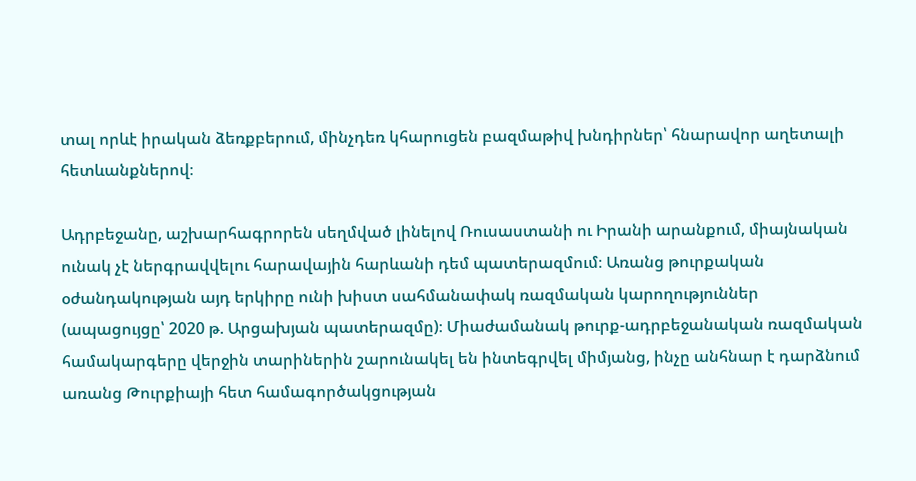տալ որևէ իրական ձեռքբերում, մինչդեռ կհարուցեն բազմաթիվ խնդիրներ՝ հնարավոր աղետալի հետևանքներով։

Ադրբեջանը, աշխարհագրորեն սեղմված լինելով Ռուսաստանի ու Իրանի արանքում, միայնական ունակ չէ ներգրավվելու հարավային հարևանի դեմ պատերազմում։ Առանց թուրքական օժանդակության այդ երկիրը ունի խիստ սահմանափակ ռազմական կարողություններ (ապացույցը՝ 2020 թ. Արցախյան պատերազմը)։ Միաժամանակ թուրք-ադրբեջանական ռազմական համակարգերը վերջին տարիներին շարունակել են ինտեգրվել միմյանց, ինչը անհնար է դարձնում առանց Թուրքիայի հետ համագործակցության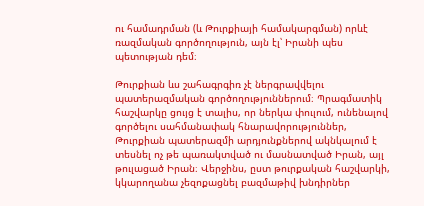ու համադրման (և Թուրքիայի համակարգման) որևէ ռազմական գործողություն, այն էլ՝ Իրանի պես պետության դեմ։

Թուրքիան ևս շահագրգիռ չէ ներգրավվելու պատերազմական գործողություններում։ Պրագմատիկ հաշվարկը ցույց է տալիս, որ ներկա փուլում, ունենալով գործելու սահմանափակ հնարավորություններ, Թուրքիան պատերազմի արդյունքներով ակնկալում է տեսնել ոչ թե պառակտված ու մասնատված Իրան, այլ թուլացած Իրան։ Վերջինս, ըստ թուրքական հաշվարկի, կկարողանա չեզոքացնել բազմաթիվ խնդիրներ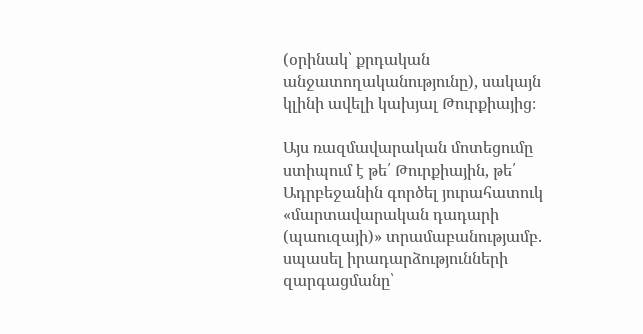(օրինակ՝ քրդական անջատողականությունը), սակայն կլինի ավելի կախյալ Թուրքիայից։

Այս ռազմավարական մոտեցումը ստիպում է թե՛ Թուրքիային, թե՛ Ադրբեջանին գործել յուրահատուկ «մարտավարական դադարի (պաուզայի)» տրամաբանությամբ. սպասել իրադարձությունների զարգացմանը՝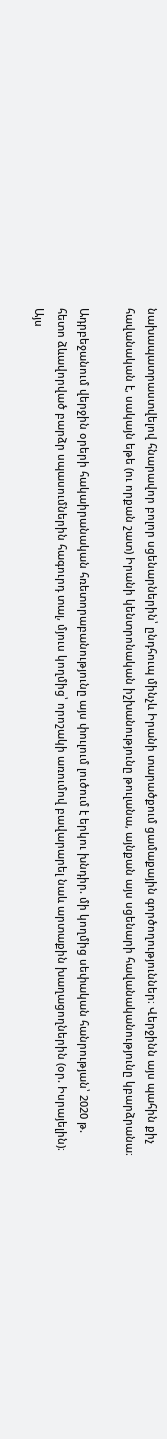նախապատրաստվելով հնարավոր բոլոր սցենարներին՝ ընդհուպ մինչև Իրանի տարածքում ցամաքային գործողություններ։ Վերջինն այս պահին քիչ հավանական է, սակայն եթե (ու որքան շատ) Իրանի կենտրոնական իշխանությունը թուլանա, այնքան այս սցենարի հավանականությունը կբարձրանա։

Ադրբեջանում վերջին օրերի հակաիրանական հռետորաբանությունը այս փուլում լուծում է երկու խնդիր. մի կողմից սեփական հանրության՝ 2020 թ. հետո ձևավորված բարձր սպասումներին հագուրդ տալ, մյուս կողմից՝ որոշակի առումով բավարարել նաև արտաքին խաղացողներին (օր. Իսրայելին)։ Այս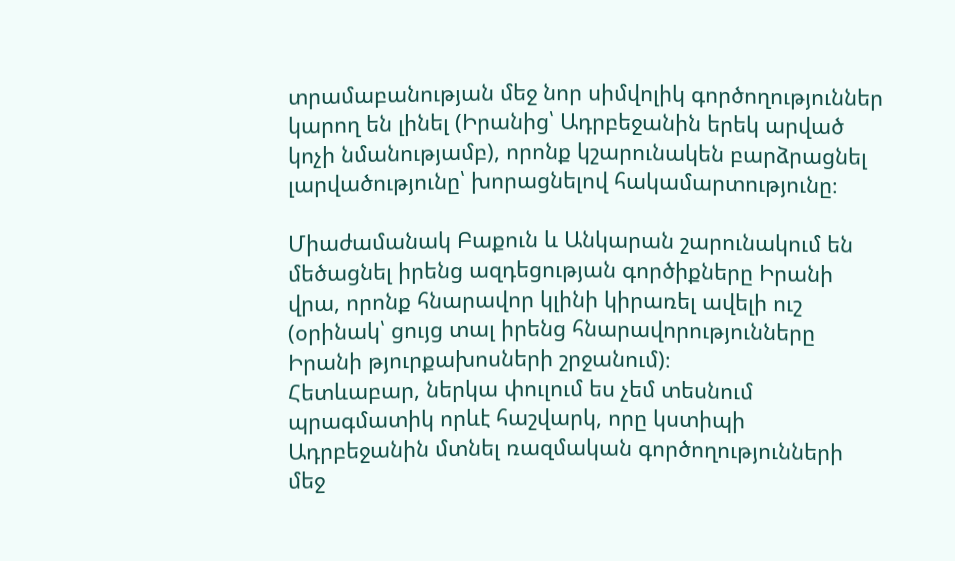տրամաբանության մեջ նոր սիմվոլիկ գործողություններ կարող են լինել (Իրանից՝ Ադրբեջանին երեկ արված կոչի նմանությամբ), որոնք կշարունակեն բարձրացնել լարվածությունը՝ խորացնելով հակամարտությունը։

Միաժամանակ Բաքուն և Անկարան շարունակում են մեծացնել իրենց ազդեցության գործիքները Իրանի վրա, որոնք հնարավոր կլինի կիրառել ավելի ուշ (օրինակ՝ ցույց տալ իրենց հնարավորությունները Իրանի թյուրքախոսների շրջանում)։
Հետևաբար, ներկա փուլում ես չեմ տեսնում պրագմատիկ որևէ հաշվարկ, որը կստիպի Ադրբեջանին մտնել ռազմական գործողությունների մեջ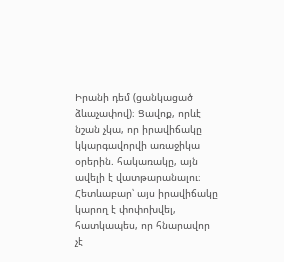Իրանի դեմ (ցանկացած ձևաչափով)։ Ցավոք, որևէ նշան չկա, որ իրավիճակը կկարգավորվի առաջիկա օրերին. հակառակը, այն ավելի է վատթարանալու։ Հետևաբար՝ այս իրավիճակը կարող է փոփոխվել, հատկապես, որ հնարավոր չէ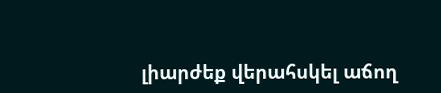լիարժեք վերահսկել աճող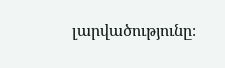լարվածությունը։